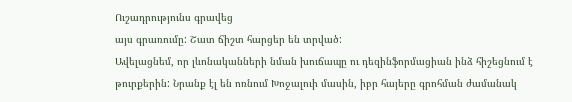Ուշադրությունս գրավեց
այս գրառումը: Շատ ճիշտ հարցեր են տրված:
Ավելացնեմ, որ լևոնականների նման խուճապը ու դեզինֆորմացիան ինձ հիշեցնում է թուրքերին: Նրանք էլ են ոռնում Խոջալուի մասին, իբր հայերը գրոհման ժամանակ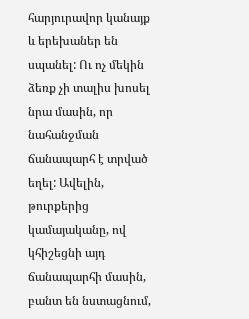հարյուրավոր կանայք և երեխաներ են սպանել: Ու ոչ մեկին ձեռք չի տալիս խոսել նրա մասին, որ նահանջման ճանապարհ է տրված եղել: Ավելին, թուրքերից կամայականը, ով կհիշեցնի այդ ճանապարհի մասին, բանտ են նստացնում,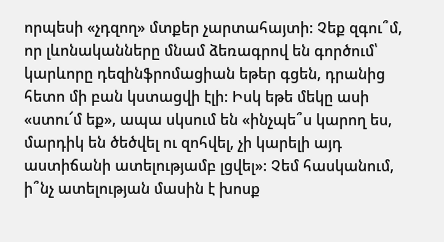որպեսի «չդզող» մտքեր չարտահայտի: Չեք զգու՞մ, որ լևոնականները մնամ ձեռագրով են գործում՝ կարևորը դեզինֆրոմացիան եթեր գցեն, դրանից հետո մի բան կստացվի էլի: Իսկ եթե մեկը ասի «ստու՜մ եք», ապա սկսում են «ինչպե՞ս կարող ես, մարդիկ են ծեծվել ու զոհվել, չի կարելի այդ աստիճանի ատելությամբ լցվել»: Չեմ հասկանում, ի՞նչ ատելության մասին է խոսք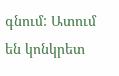գնում: Ատում են կոնկրետ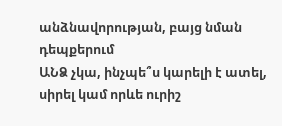անձնավորության, բայց նման դեպքերում
ԱՆՁ չկա, ինչպե՞ս կարելի է ատել, սիրել կամ որևե ուրիշ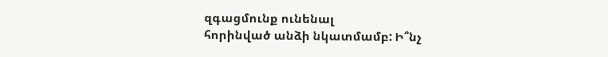զգացմունք ունենալ
հորինված անձի նկատմամբ: Ի՞նչ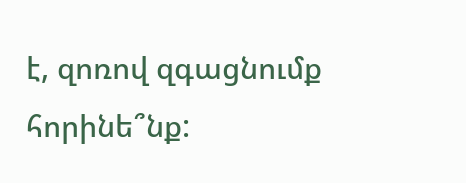է, զոռով զգացնումք հորինե՞նք: